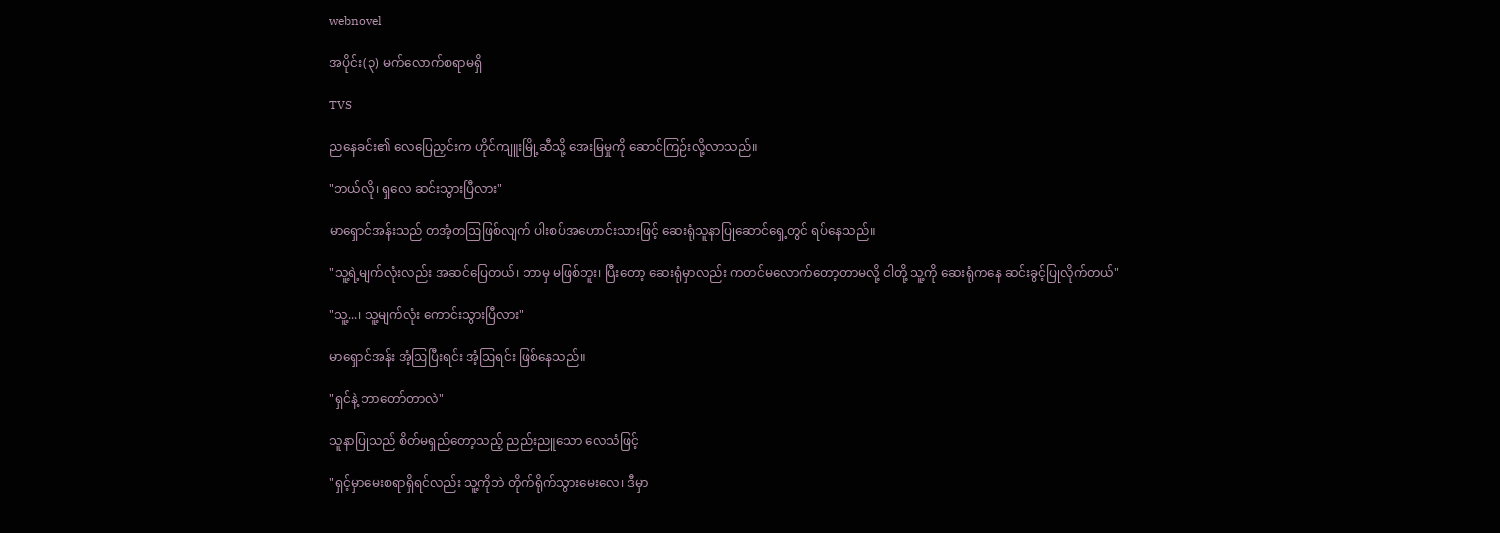webnovel

အပိုင်း(၃) မက်လောက်စရာမရှိ

TVS

ညနေခင်း၏ လေပြေညှင်းက ဟိုင်ကျူးမြို့ဆီသို့ အေးမြမှုကို ဆောင်ကြဉ်းလို့လာသည်။

"ဘယ်လို၊ ရှလေ ဆင်းသွားပြီလား"

မာရှောင်အန်းသည် တအံ့တဩဖြစ်လျက် ပါးစပ်အဟောင်းသားဖြင့် ဆေးရုံသူနာပြုဆောင်ရှေ့တွင် ရပ်နေသည်။

"သူ့ရဲ့မျက်လုံးလည်း အဆင်ပြေတယ်၊ ဘာမှ မဖြစ်ဘူး၊ ပြီးတော့ ဆေးရုံမှာလည်း ကတင်မလောက်တော့တာမလို့ ငါတို့ သူ့ကို ဆေးရုံကနေ ဆင်းခွင့်ပြုလိုက်တယ်"

"သူ့...၊ သူ့မျက်လုံး ကောင်းသွားပြီလား"

မာရှောင်အန်း အံ့ဩပြီးရင်း အံ့ဩရင်း ဖြစ်နေသည်။

"ရှင်နဲ့ ဘာတော်တာလဲ"

သူနာပြုသည် စိတ်မရှည်တော့သည့် ညည်းညူသော လေသံဖြင့်

"ရှင့်မှာမေးစရာရှိရင်လည်း သူ့ကိုဘဲ တိုက်ရိုက်သွားမေးလေ၊ ဒီမှာ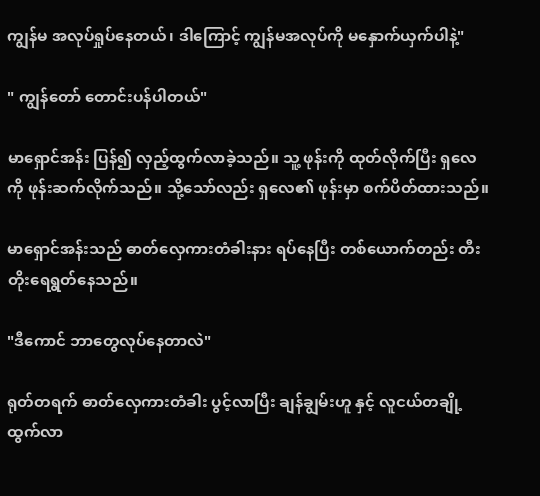ကျွန်မ အလုပ်ရှုပ်နေတယ်၊ ဒါကြောင့် ကျွန်မအလုပ်ကို မနှောက်ယှက်ပါနဲ့"

" ကျွန်တော် တောင်းပန်ပါတယ်"

မာရှောင်အန်း ပြန်၍ လှည့်ထွက်လာခဲ့သည်။ သူ့ ဖုန်းကို ထုတ်လိုက်ပြီး ရှလေ ကို ဖုန်းဆက်လိုက်သည်။ သို့သော်လည်း ရှလေ၏ ဖုန်းမှာ စက်ပိတ်ထားသည်။

မာရှောင်အန်းသည် ဓာတ်လှေကားတံခါးနား ရပ်နေပြီး တစ်ယောက်တည်း တီးတိုးရေရွတ်နေသည်။

"ဒီကောင် ဘာတွေလုပ်နေတာလဲ"

ရုတ်တရက် ဓာတ်လှေကားတံခါး ပွင့်လာပြီး ချန်ချွမ်းဟူ နှင့် လူငယ်တချို့ထွက်လာ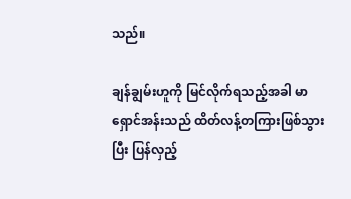သည်။

ချန်ချွမ်းဟူကို မြင်လိုက်ရသည့်အခါ မာရှောင်အန်းသည် ထိတ်လန့်တကြားဖြစ်သွားပြီး ပြန်လှည့်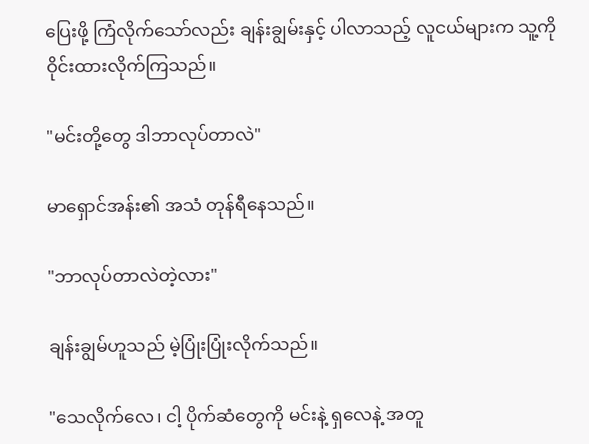ပြေးဖို့ ကြံလိုက်သော်လည်း ချန်းချွမ်းနှင့် ပါလာသည့် လူငယ်များက သူ့ကို ဝိုင်းထားလိုက်ကြသည်။

"မင်းတို့တွေ ဒါဘာလုပ်တာလဲ"

မာရှောင်အန်း၏ အသံ တုန်ရီနေသည်။

"ဘာလုပ်တာလဲတဲ့လား"

ချန်းချွမ်ဟူသည် မဲ့ပြုံးပြုံးလိုက်သည်။

"သေလိုက်လေ၊ ငါ့ ပိုက်ဆံတွေကို မင်းနဲ့ ရှလေနဲ့ အတူ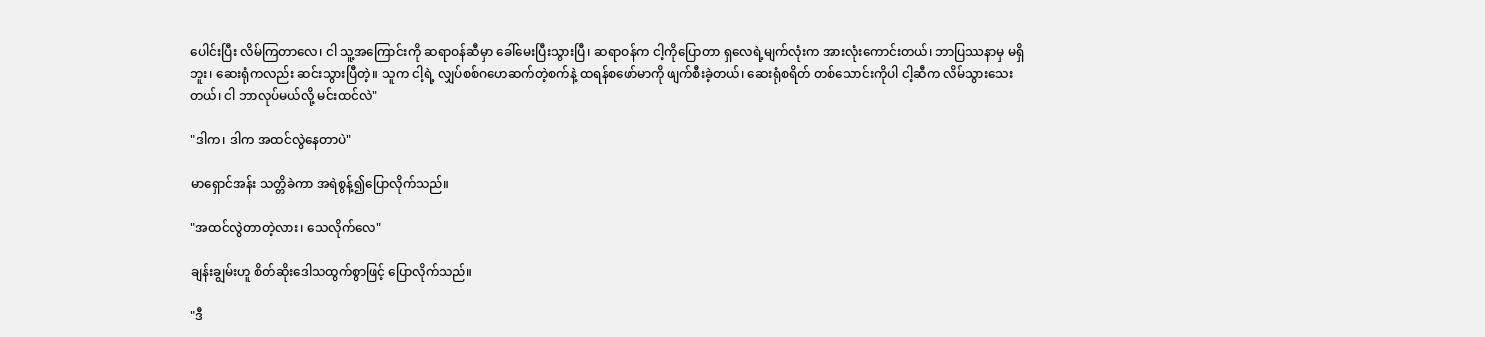ပေါင်းပြီး လိမ်ကြတာလေ၊ ငါ သူ့အကြောင်းကို ဆရာဝန်ဆီမှာ ခေါ်မေးပြီးသွားပြီ၊ ဆရာဝန်က ငါ့ကိုပြောတာ ရှလေရဲ့မျက်လုံးက အားလုံးကောင်းတယ်၊ ဘာပြဿနာမှ မရှိဘူး၊ ဆေးရုံကလည်း ဆင်းသွားပြီတဲ့။ သူက ငါ့ရဲ့ လျှပ်စစ်ဂဟေဆက်တဲ့စက်နဲ့ ထရန်စဖော်မာကို ဖျက်စီးခဲ့တယ်၊ ဆေးရုံစရိတ် တစ်သောင်းကိုပါ ငါ့ဆီက လိမ်သွားသေးတယ်၊ ငါ ဘာလုပ်မယ်လို့ မင်းထင်လဲ"

"ဒါက၊ ဒါက အထင်လွဲနေတာပဲ"

မာရှောင်အန်း သတ္တိခဲကာ အရဲစွန့်၍ပြောလိုက်သည်။

"အထင်လွဲတာတဲ့လား၊ သေလိုက်လေ"

ချန်းချွမ်းဟူ စိတ်ဆိုးဒေါသထွက်စွာဖြင့် ပြောလိုက်သည်။

"ဒီ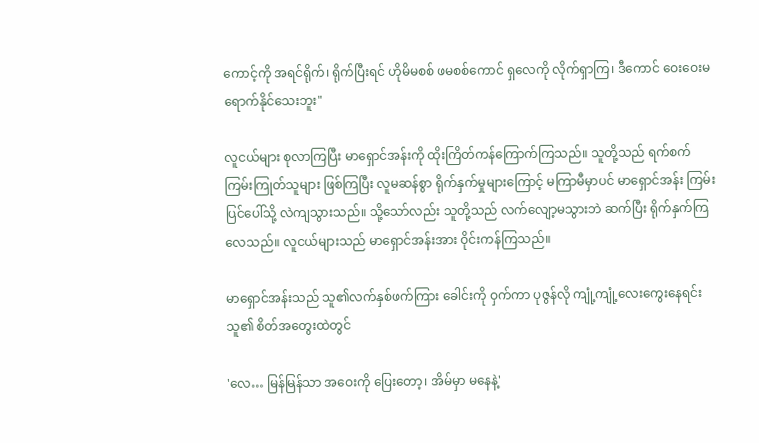ကောင့်ကို အရင်ရိုက်၊ ရိုက်ပြီးရင် ဟိုမိမစစ် ဖမစစ်ကောင် ရှလေကို လိုက်ရှာကြ၊ ဒီကောင် ဝေးဝေးမရောက်နိုင်သေးဘူး"

လူငယ်များ စုလာကြပြီး မာရှောင်အန်းကို ထိုးကြိတ်ကန်ကြောက်ကြသည်။ သူတို့သည် ရက်စက်ကြမ်းကြုတ်သူများ ဖြစ်ကြပြီး လူမဆန်စွာ ရိုက်နှက်မှုများကြောင့် မကြာမီမှာပင် မာရှောင်အန်း ကြမ်းပြင်ပေါ်သို့ လဲကျသွားသည်။ သို့သော်လည်း သူတို့သည် လက်လျော့မသွားဘဲ ဆက်ပြီး ရိုက်နှက်ကြလေသည်။ လူငယ်များသည် မာရှောင်အန်းအား ဝိုင်းကန်ကြသည်။

မာရှောင်အန်းသည် သူ၏လက်နှစ်ဖက်ကြား ခေါင်းကို ဝှက်ကာ ပုဇွန်လို ကျုံ့ကျုံ့လေးကွေးနေရင်း သူ၏ စိတ်အတွေးထဲတွင်

'လေ… မြန်မြန်သာ အဝေးကို ပြေးတော့၊ အိမ်မှာ မနေနဲ့'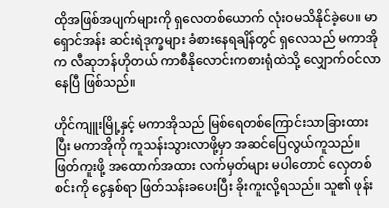ထိုအဖြစ်အပျက်များကို ရှလေတစ်ယောက် လုံးဝမသိနိုင်ခဲ့ပေ။ မာရှောင်အန်း ဆင်းရဲဒုက္ခများ ခံစားနေရချိန်တွင် ရှလေသည် မကာအိုက လီဆုဘန်ဟိုတယ် ကာစီနိုလောင်းကစားရုံထဲသို့ လျှောက်ဝင်လာနေပြီ ဖြစ်သည်။

ဟိုင်ကျူးမြို့နှင့် မကာအိုသည် မြစ်ရေတစ်ကြောင်းသာခြားထားပြီး မကာအိုကို ကူသန်းသွားလာဖို့မှာ အဆင်ပြေလွယ်ကူသည်။ ဖြတ်ကူးဖို့ အထောက်အထား လက်မှတ်များ မပါတောင် လှေတစ်စင်းကို ငွေနှစ်ရာ ဖြတ်သန်းခပေးပြီး ခိုးကူးလို့ရသည်။ သူ၏ ဖုန်း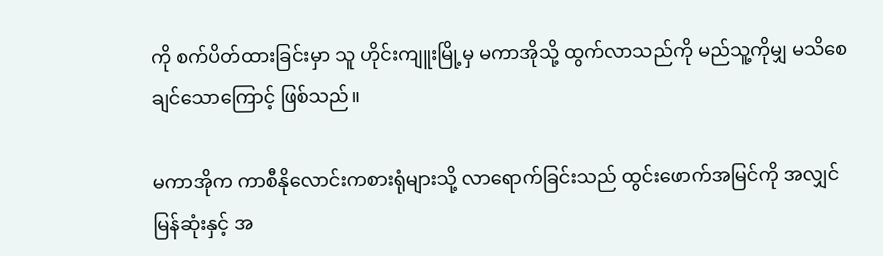ကို စက်ပိတ်ထားခြင်းမှာ သူ ဟိုင်းကျူးမြို့မှ မကာအိုသို့ ထွက်လာသည်ကို မည်သူ့ကိုမျှ မသိစေချင်သောကြောင့် ဖြစ်သည်။

မကာအိုက ကာစီနိုလောင်းကစားရုံများသို့ လာရောက်ခြင်းသည် ထွင်းဖောက်အမြင်ကို အလျှင်မြန်ဆုံးနှင့် အ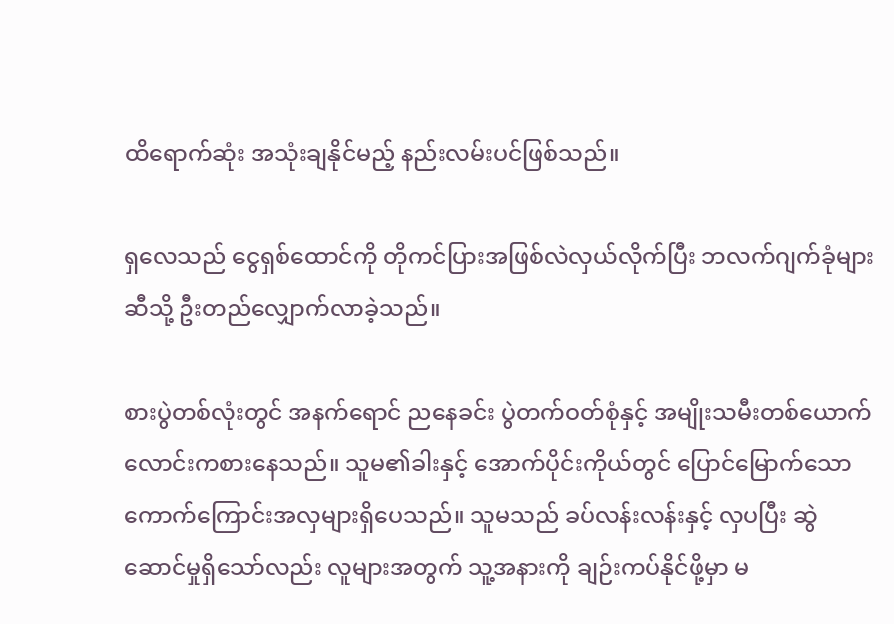ထိရောက်ဆုံး အသုံးချနိုင်မည့် နည်းလမ်းပင်ဖြစ်သည်။

ရှလေသည် ငွေရှစ်ထောင်ကို တိုကင်ပြားအဖြစ်လဲလှယ်လိုက်ပြီး ဘလက်ဂျက်ခုံများဆီသို့ ဦးတည်လျှောက်လာခဲ့သည်။

စားပွဲတစ်လုံးတွင် အနက်ရောင် ညနေခင်း ပွဲတက်ဝတ်စုံနှင့် အမျိုးသမီးတစ်ယောက် လောင်းကစားနေသည်။ သူမ၏ခါးနှင့် အောက်ပိုင်းကိုယ်တွင် ပြောင်မြောက်သော ကောက်ကြောင်းအလှများရှိပေသည်။ သူမသည် ခပ်လန်းလန်းနှင့် လှပပြီး ဆွဲဆောင်မှုရှိသော်လည်း လူများအတွက် သူ့အနားကို ချဉ်းကပ်နိုင်ဖို့မှာ မ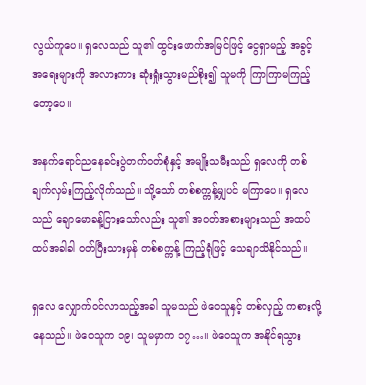လွယ်ကူပေ။ ရှလေသည် သူ၏ ထွင်းဖောက်အမြင်ဖြင့် ငွေရှာမည့် အခွင့်အရေးများကို အလားကား ဆုံးရှုံးသွားမည်စိုး၍ သူမကို ကြာကြာမကြည့်တော့ပေ။

အနက်ရောင်ညနေခင်းပွဲတက်ဝတ်စုံနှင့် အမျိုးသမီးသည် ရှလေကို တစ်ချက်လှမ်းကြည့်လိုက်သည်။ သို့သော် တစ်စက္ကန့်မျှပင် မကြာပေ။ ရှလေသည် ချောမောခန့်ငြားသော်လည်း သူ၏ အဝတ်အစားများသည် အထပ်ထပ်အခါခါ ဝတ်ပြီးသားမှန် တစ်စက္ကန့် ကြည့်ရုံဖြင့် သေချာသိနိုင်သည်။

ရှလေ လျှောက်ဝင်လာသည့်အခါ သူမသည် ဖဲဝေသူနှင့် တစ်လှည့် ကစားလို့နေသည်။ ဖဲဝေသူက ၁၉၊ သူမမှာက ၁၇…။ ဖဲဝေသူက အနိုင်ရသွား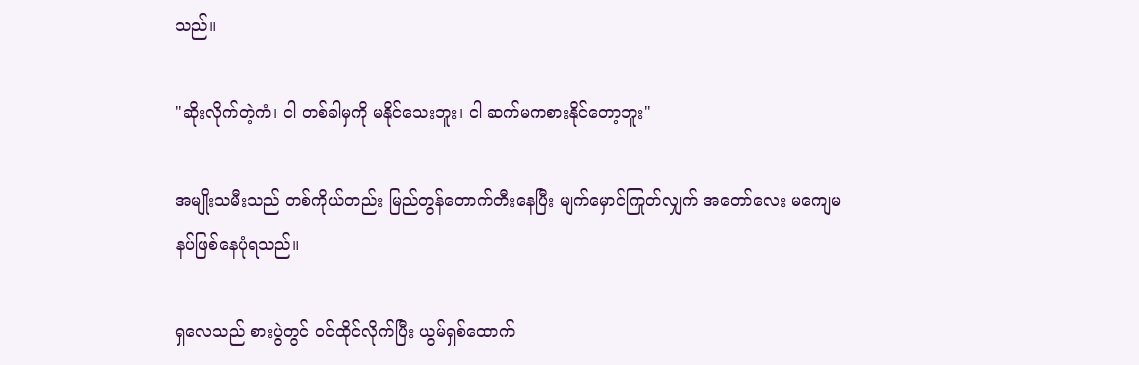သည်။

"ဆိုးလိုက်တဲ့ကံ၊ ငါ တစ်ခါမှကို မနိုင်သေးဘူး၊ ငါ ဆက်မကစားနိုင်တော့ဘူး"

အမျိုးသမီးသည် တစ်ကိုယ်တည်း မြည်တွန်တောက်တီးနေပြီး မျက်မှောင်ကြုတ်လျှက် အတော်လေး မကျေမနပ်ဖြစ်နေပုံရသည်။

ရှလေသည် စားပွဲတွင် ဝင်ထိုင်လိုက်ပြီး ယွမ်ရှစ်ထောက်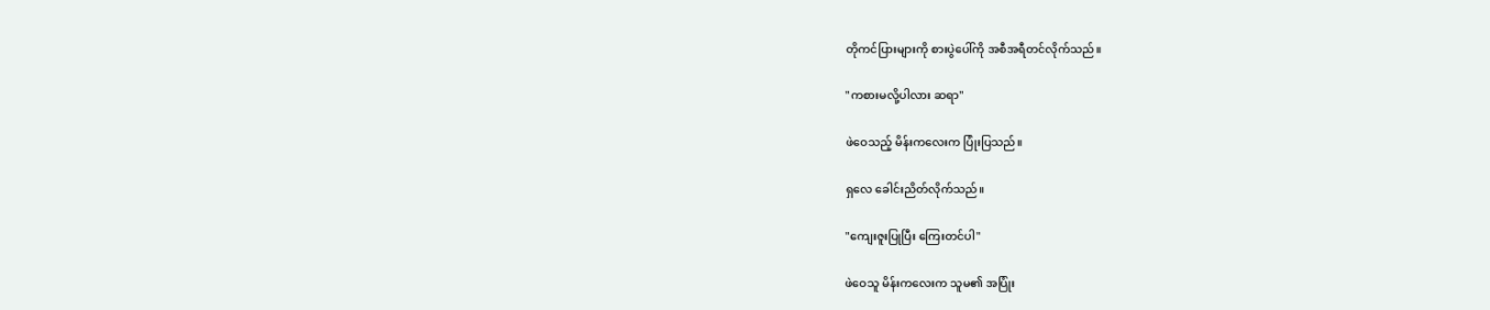တိုကင်ပြားများကို စားပွဲပေါ်ကို အစီအရီတင်လိုက်သည်။

"ကစားမလို့ပါလား ဆရာ"

ဖဲဝေသည့် မိန်းကလေးက ပြုံးပြသည်။

ရှလေ ခေါင်းညိတ်လိုက်သည်။

"ကျေးဇူးပြုပြီး ကြေးတင်ပါ"

ဖဲဝေသူ မိန်းကလေးက သူမ၏ အပြုံး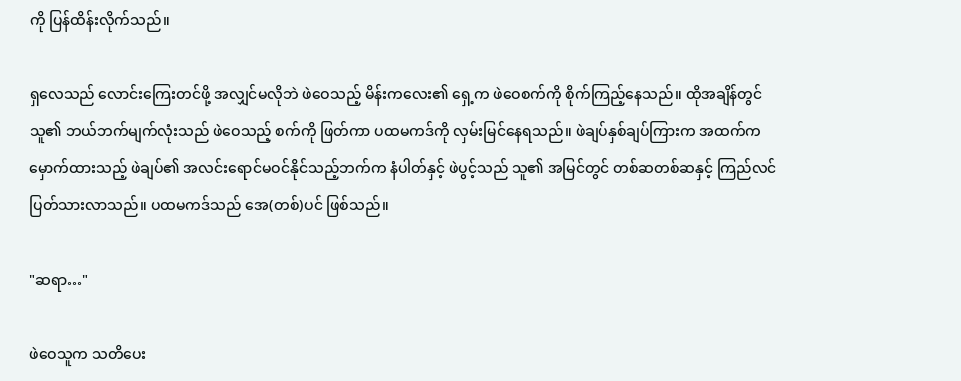ကို ပြန်ထိန်းလိုက်သည်။

ရှလေသည် လောင်းကြေးတင်ဖို့ အလျှင်မလိုဘဲ ဖဲဝေသည့် မိန်းကလေး၏ ရှေ့က ဖဲဝေစက်ကို စိုက်ကြည့်နေသည်။ ထိုအချိန်တွင် သူ၏ ဘယ်ဘက်မျက်လုံးသည် ဖဲဝေသည့် စက်ကို ဖြတ်ကာ ပထမကဒ်ကို လှမ်းမြင်နေရသည်။ ဖဲချပ်နှစ်ချပ်ကြားက အထက်ကမှောက်ထားသည့် ဖဲချပ်၏ အလင်းရောင်မဝင်နိုင်သည့်ဘက်က နံပါတ်နှင့် ဖဲပွင့်သည် သူ၏ အမြင်တွင် တစ်ဆတစ်ဆနှင့် ကြည်လင်ပြတ်သားလာသည်။ ပထမကဒ်သည် အေ(တစ်)ပင် ဖြစ်သည်။

"ဆရာ…"

ဖဲဝေသူက သတိပေး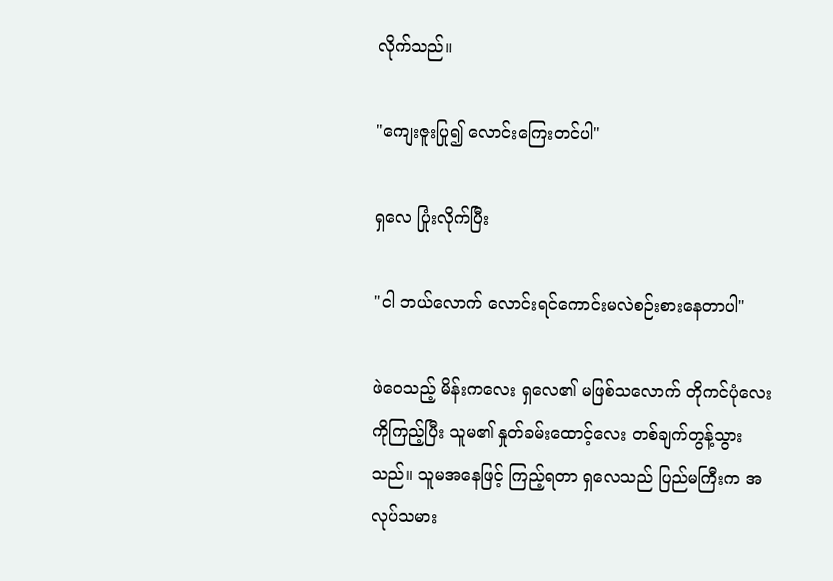လိုက်သည်။

"ကျေးဇူးပြု၍ လောင်းကြေးတင်ပါ"

ရှလေ ပြုံးလိုက်ပြီး

"ငါ ဘယ်လောက် လောင်းရင်ကောင်းမလဲစဉ်းစားနေတာပါ"

ဖဲဝေသည့် မိန်းကလေး ရှလေ၏ မဖြစ်သလောက် တိုကင်ပုံလေးကိုကြည့်ပြီး သူမ၏ နှုတ်ခမ်းထောင့်လေး တစ်ချက်တွန့်သွားသည်။ သူမအနေဖြင့် ကြည့်ရတာ ရှလေသည် ပြည်မကြီးက အလုပ်သမား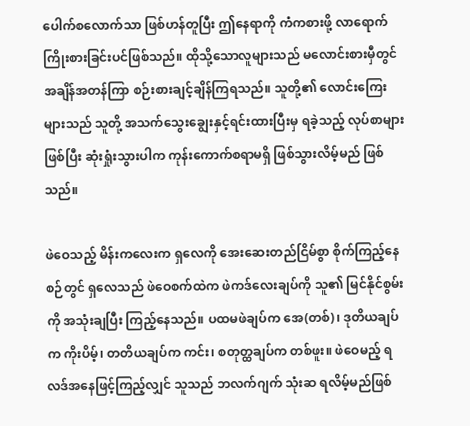ပေါက်စလောက်သာ ဖြစ်ဟန်တူပြီး ဤနေရာကို ကံကစားဖို့ လာရောက်ကြိုးစားခြင်းပင်ဖြစ်သည်။ ထိုသို့သောလူများသည် မလောင်းစားမှီတွင် အချိန်အတန်ကြာ စဉ်းစားချင့်ချိန်ကြရသည်။ သူတို့၏ လောင်းကြေးများသည် သူတို့ အသက်သွေးချွေးနှင့်ရင်းထားပြီးမှ ရခဲ့သည့် လုပ်စာများဖြစ်ပြီး ဆုံးရှုံးသွားပါက ကုန်းကောက်စရာမရှိ ဖြစ်သွားလိမ့်မည် ဖြစ်သည်။

ဖဲဝေသည့် မိန်းကလေးက ရှလေကို အေးဆေးတည်ငြိမ်စွာ စိုက်ကြည့်နေစဉ်တွင် ရှလေသည် ဖဲဝေစက်ထဲက ဖဲကဒ်လေးချပ်ကို သူ၏ မြင်နိုင်စွမ်းကို အသုံးချပြီး ကြည့်နေသည်။ ပထမဖဲချပ်က အေ(တစ်)၊ ဒုတိယချပ်က ကိုးပိမ့်၊ တတိယချပ်က ကင်း၊ စတုတ္ထချပ်က တစ်ဖူး။ ဖဲဝေမည့် ရလဒ်အနေဖြင့်ကြည့်လျှင် သူသည် ဘလက်ဂျက် သုံးဆ ရလိမ့်မည်ဖြစ်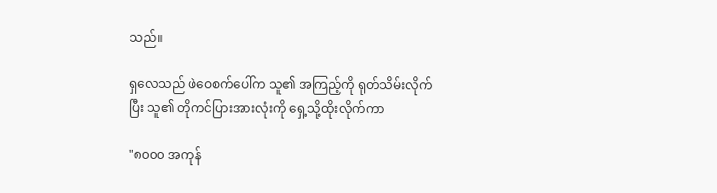သည်။

ရှလေသည် ဖဲဝေစက်ပေါ်က သူ၏ အကြည့်ကို ရုတ်သိမ်းလိုက်ပြီး သူ၏ တိုကင်ပြားအားလုံးကို ရှေ့သို့ထိုးလိုက်ကာ

"၈၀၀၀ အကုန်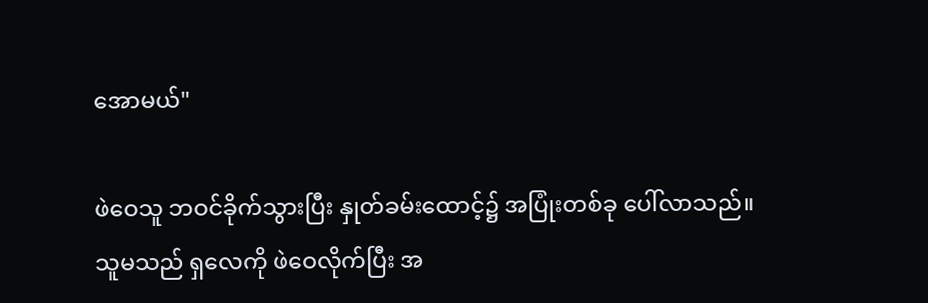အောမယ်"

ဖဲဝေသူ ဘဝင်ခိုက်သွားပြီး နှုတ်ခမ်းထောင့်၌ အပြုံးတစ်ခု ပေါ်လာသည်။ သူမသည် ရှလေကို ဖဲဝေလိုက်ပြီး အ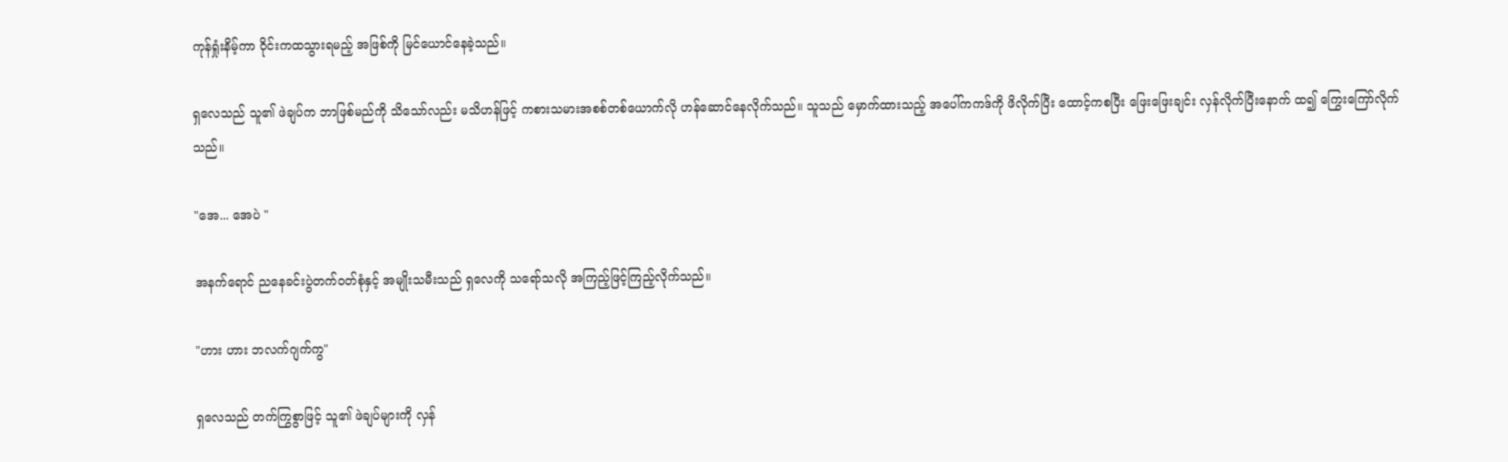ကုန်ရှုံးနိမ့်ကာ ဝိုင်းကထသွားရမည့် အဖြစ်ကို မြင်ယောင်နေခဲ့သည်။

ရှလေသည် သူ၏ ဖဲချပ်က ဘာဖြစ်မည်ကို သိသော်လည်း မသိဟန်ဖြင့် ကစားသမားအစစ်တစ်ယောက်လို ဟန်ဆောင်နေလိုက်သည်။ သူသည် မှောက်ထားသည့် အပေါ်ကကဒ်ကို ဖိလိုက်ပြီး ထောင့်ကစပြီး ဖြေးဖြေးချင်း လှန်လိုက်ပြီးနောက် ထ၍ ကြွေးကြော်လိုက်သည်။

"အေ... အေပဲ "

အနက်ရောင် ညနေခင်းပွဲတက်ဝတ်စုံနှင့် အမျိုးသမီးသည် ရှလေကို သရော်သလို အကြည့်ဖြင့်ကြည့်လိုက်သည်။

"ဟား ဟား ဘလက်ဂျက်ကွ"

ရှလေသည် တက်ကြွစွာဖြင့် သူ၏ ဖဲချပ်များကို လှန်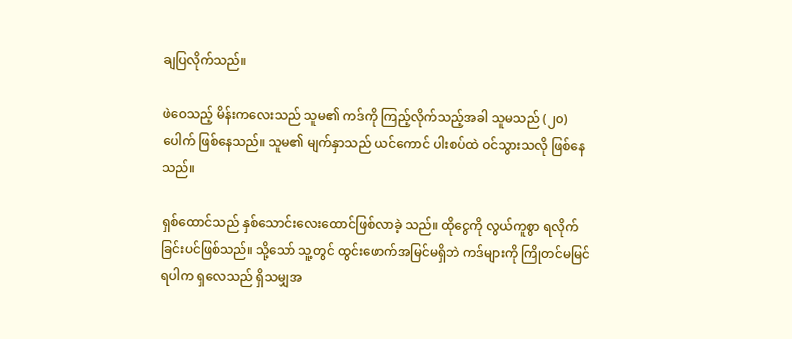ချပြလိုက်သည်။

ဖဲဝေသည့် မိန်းကလေးသည် သူမ၏ ကဒ်ကို ကြည့်လိုက်သည့်အခါ သူမသည် (၂၀)ပေါက် ဖြစ်နေသည်။ သူမ၏ မျက်နှာသည် ယင်ကောင် ပါးစပ်ထဲ ဝင်သွားသလို ဖြစ်နေသည်။

ရှစ်ထောင်သည် နှစ်သောင်းလေးထောင်ဖြစ်လာခဲ့ သည်။ ထိုငွေကို လွယ်ကူစွာ ရလိုက်ခြင်းပင်ဖြစ်သည်။ သို့သော် သူ့တွင် ထွင်းဖောက်အမြင်မရှိဘဲ ကဒ်များကို ကြိုတင်မမြင်ရပါက ရှလေသည် ရှိသမျှအ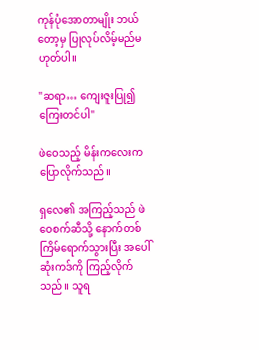ကုန်ပုံအောတာမျိုး ဘယ်တော့မှ ပြုလုပ်လိမ့်မည်မဟုတ်ပါ။

"ဆရာ… ကျေးဇူးပြု၍ ကြေးတင်ပါ"

ဖဲဝေသည့် မိန်းကလေးက ပြောလိုက်သည်။

ရှလေ၏ အကြည့်သည် ဖဲဝေစက်ဆီသို့ နောက်တစ်ကြိမ်ရောက်သွားပြီး အပေါ်ဆုံးကဒ်ကို ကြည့်လိုက်သည်။ သူရ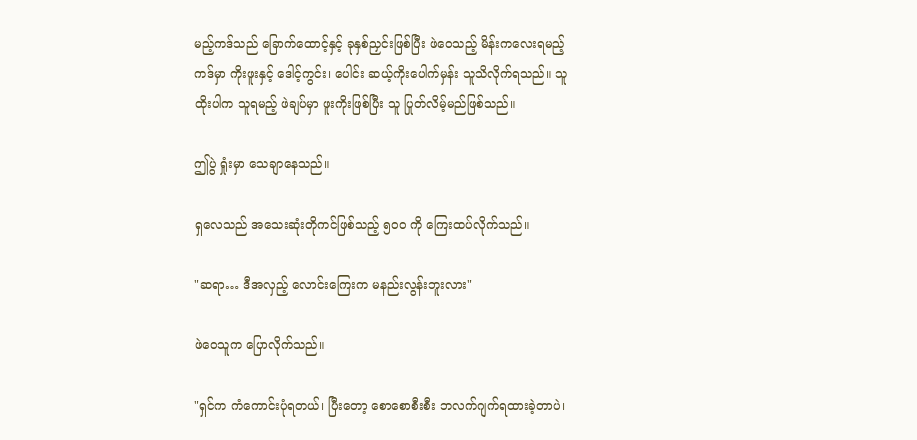မည့်ကဒ်သည် ခြောက်ထောင့်နှင့် ခုနှစ်ညှင်းဖြစ်ပြီး ဖဲဝေသည့် မိန်းကလေးရမည့် ကဒ်မှာ ကိုးဖူးနှင့် ဒေါင့်ကွင်း၊ ပေါင်း ဆယ့်ကိုးပေါက်မှန်း သူသိလိုက်ရသည်။ သူ ထိုးပါက သူရမည့် ဖဲချပ်မှာ ဖူးကိုးဖြစ်ပြီး သူ ပြုတ်လိမ့်မည်ဖြစ်သည်။

ဤပွဲ ရှုံးမှာ သေချာနေသည်။

ရှလေသည် အသေးဆုံးတိုကင်ဖြစ်သည့် ၅၀၀ ကို ကြေးထပ်လိုက်သည်။

"ဆရာ… ဒီအလှည့် လောင်းကြေးက မနည်းလွန်းဘူးလား"

ဖဲဝေသူက ပြောလိုက်သည်။

"ရှင်က ကံကောင်းပုံရတယ်၊ ပြီးတော့ စောစောစီးစီး ဘလက်ဂျက်ရထားခဲ့တာပဲ၊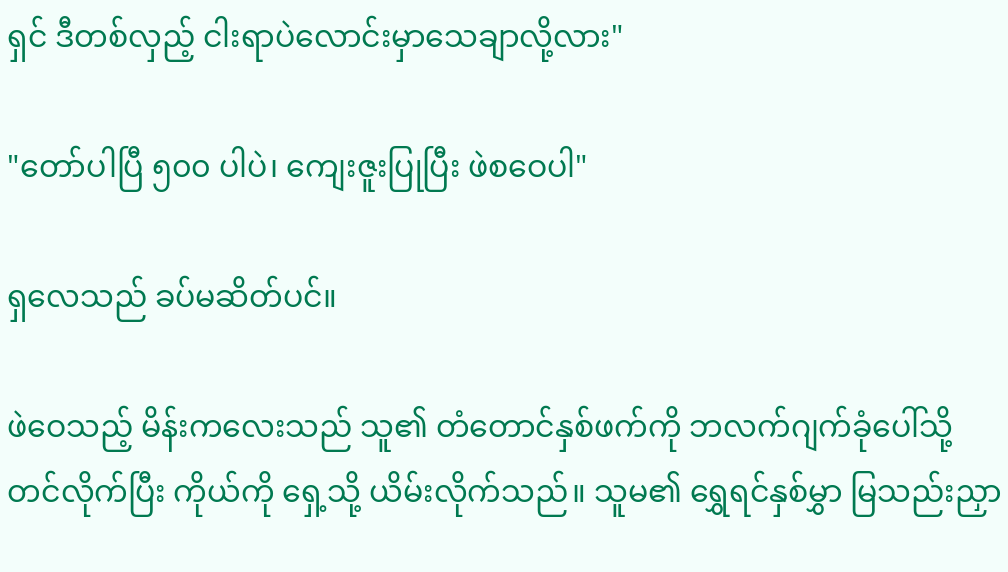ရှင် ဒီတစ်လှည့် ငါးရာပဲလောင်းမှာသေချာလို့လား"

"တော်ပါပြီ ၅၀၀ ပါပဲ၊ ကျေးဇူးပြုပြီး ဖဲစဝေပါ"

ရှလေသည် ခပ်မဆိတ်ပင်။

ဖဲဝေသည့် မိန်းကလေးသည် သူ၏ တံတောင်နှစ်ဖက်ကို ဘလက်ဂျက်ခုံပေါ်သို့တင်လိုက်ပြီး ကိုယ်ကို ရှေ့သို့ ယိမ်းလိုက်သည်။ သူမ၏ ရွှေရင်နှစ်မွှာ မြသည်းညှာ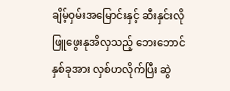ချိမ့်ဝှမ်းအမြောင်းနှင့် ဆီးနှင်းလိုဖြူဖွေးနုအိလှသည့် ဘေးဘောင်နှစ်ခုအား လှစ်ဟလိုက်ပြီး ဆွဲ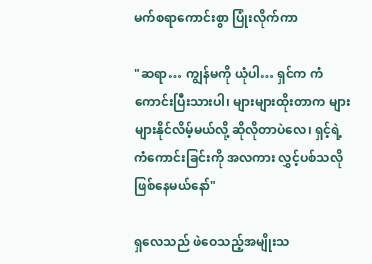မက်စရာကောင်းစွာ ပြုံးလိုက်ကာ

"ဆရာ… ကျွန်မကို ယုံပါ… ရှင်က ကံကောင်းပြီးသားပါ၊ များများထိုးတာက များများနိုင်လိမ့်မယ်လို့ ဆိုလိုတာပဲလေ၊ ရှင့်ရဲ့ ကံကောင်းခြင်းကို အလကား လွှင့်ပစ်သလို ဖြစ်နေမယ်နော်"

ရှလေသည် ဖဲဝေသည့်အမျိုးသ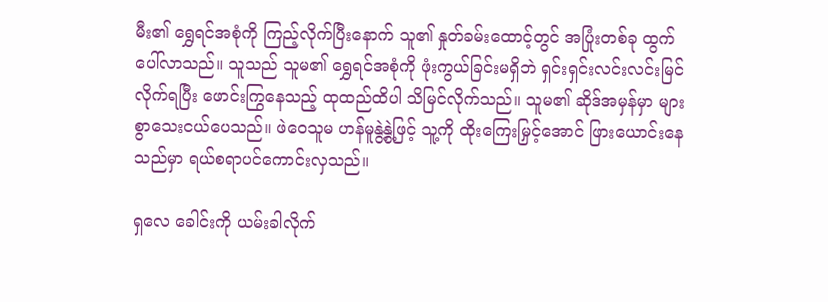မီး၏ ရွှေရင်အစုံကို ကြည့်လိုက်ပြီးနောက် သူ၏ နှုတ်ခမ်းထောင့်တွင် အပြုံးတစ်ခု ထွက်ပေါ်လာသည်။ သူသည် သူမ၏ ရွှေရင်အစုံကို ဖုံးကွယ်ခြင်းမရှိဘဲ ရှင်းရှင်းလင်းလင်းမြင်လိုက်ရပြီး ဖောင်းကြွနေသည့် ထုထည်ထိပါ သိမြင်လိုက်သည်။ သူမ၏ ဆိုဒ်အမှန်မှာ များစွာသေးငယ်ပေသည်။ ဖဲဝေသူမ ဟန်မူနွဲ့နွဲ့ဖြင့် သူ့ကို ထိုးကြေးမြှင့်အောင် ဖြားယောင်းနေသည်မှာ ရယ်စရာပင်ကောင်းလှသည်။

ရှလေ ခေါင်းကို ယမ်းခါလိုက်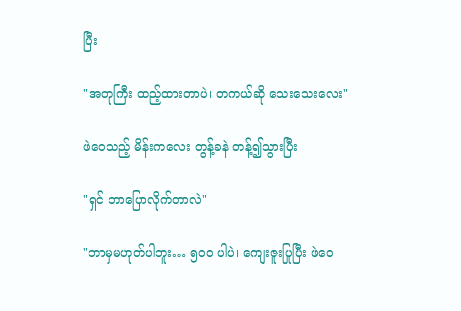ပြီး

"အတုကြီး ထည့်ထားတာပဲ၊ တကယ်ဆို သေးသေးလေး"

ဖဲဝေသည့် မိန်းကလေး တွန့်ခနဲ တန့်၍သွားပြီး

"ရှင် ဘာပြောလိုက်တာလဲ"

"ဘာမှမဟုတ်ပါဘူး… ၅၀၀ ပါပဲ၊ ကျေးဇူးပြုပြီး ဖဲဝေ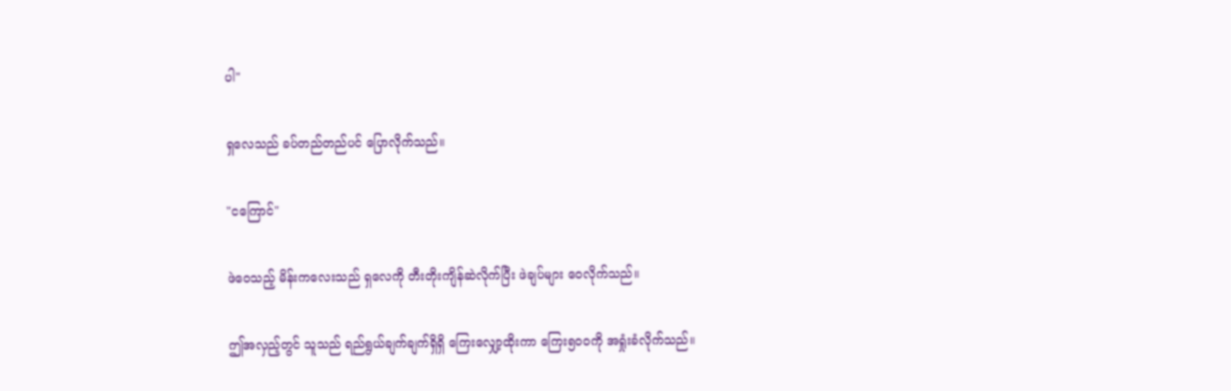ပါ"

ရှလေသည် ခပ်တည်တည်ပင် ပြောလိုက်သည်။

"ငကြောင်"

ဖဲဝေသည့် မိန်းကလေးသည် ရှလေကို တီးတိုးကျိန်ဆဲလိုက်ပြီး ဖဲချပ်များ ဝေလိုက်သည်။

ဤအလှည့်တွင် သူသည် ရည်ရွယ်ချက်ချက်ရှိရှိ ကြေးလျှော့ထိုးကာ ကြေး၅၀၀ကို အရှုံးခံလိုက်သည်။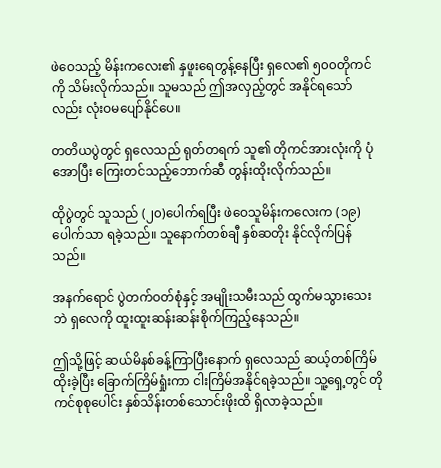ဖဲဝေသည့် မိန်းကလေး၏ နှဖူးရေတွန့်နေပြီး ရှလေ၏ ၅၀၀တိုကင်ကို သိမ်းလိုက်သည်။ သူမသည် ဤအလှည့်တွင် အနိုင်ရသော်လည်း လုံးဝမပျော်နိုင်ပေ။

တတိယပွဲတွင် ရှလေသည် ရုတ်တရက် သူ၏ တိုကင်အားလုံးကို ပုံအောပြီး ကြေးတင်သည့်ဘောက်ဆီ တွန်းထိုးလိုက်သည်။

ထိုပွဲတွင် သူသည် (၂၀)ပေါက်ရပြီး ဖဲဝေသူမိန်းကလေးက (၁၉)ပေါက်သာ ရခဲ့သည်။ သူနောက်တစ်ချီ နှစ်ဆတိုး နိုင်လိုက်ပြန်သည်။

အနက်ရောင် ပွဲတက်ဝတ်စုံနှင့် အမျိုးသမီးသည် ထွက်မသွားသေးဘဲ ရှလေကို ထူးထူးဆန်းဆန်းစိုက်ကြည့်နေသည်။

ဤသို့ဖြင့် ဆယ်မိနစ်ခန့်ကြာပြီးနောက် ရှလေသည် ဆယ့်တစ်ကြိမ် ထိုးခဲ့ပြီး ခြောက်ကြိမ်ရှုံးကာ ငါးကြိမ်အနိုင်ရခဲ့သည်။ သူ့ရှေ့တွင် တိုကင်စုစုပေါင်း နှစ်သိန်းတစ်သောင်းဖိုးထိ ရှိလာခဲ့သည်။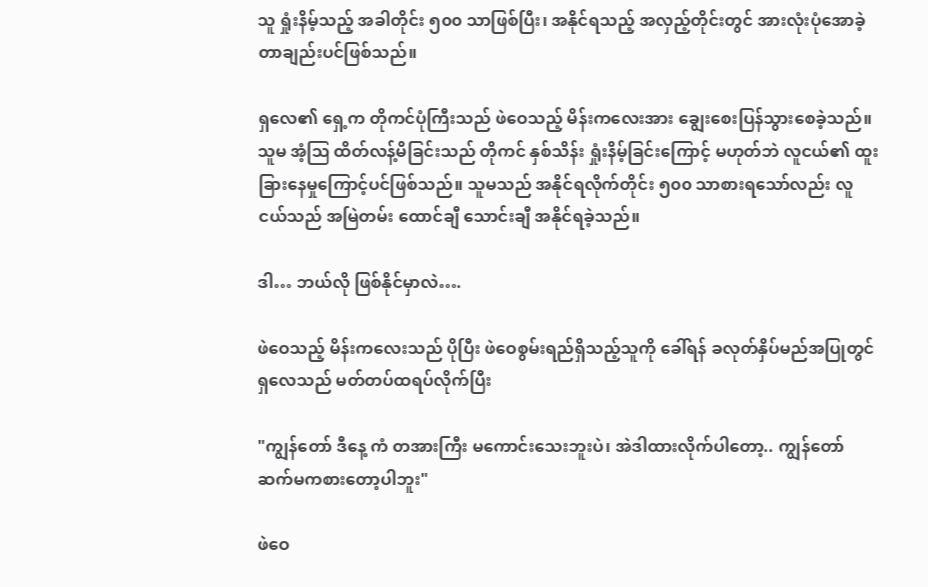သူ ရှုံးနိမ့်သည့် အခါတိုင်း ၅၀၀ သာဖြစ်ပြီး၊ အနိုင်ရသည့် အလှည့်တိုင်းတွင် အားလုံးပုံအောခဲ့တာချည်းပင်ဖြစ်သည်။

ရှလေ၏ ရှေ့က တိုကင်ပုံကြီးသည် ဖဲဝေသည့် မိန်းကလေးအား ချွေးစေးပြန်သွားစေခဲ့သည်။ သူမ အံ့ဩ ထိတ်လန့်မိခြင်းသည် တိုကင် နှစ်သိန်း ရှုံးနိမ့်ခြင်းကြောင့် မဟုတ်ဘဲ လူငယ်၏ ထူးခြားနေမှုကြောင့်ပင်ဖြစ်သည်။ သူမသည် အနိုင်ရလိုက်တိုင်း ၅၀၀ သာစားရသော်လည်း လူငယ်သည် အမြဲတမ်း ထောင်ချီ သောင်းချီ အနိုင်ရခဲ့သည်။

ဒါ… ဘယ်လို ဖြစ်နိုင်မှာလဲ….

ဖဲဝေသည့် မိန်းကလေးသည် ပိုပြီး ဖဲဝေစွမ်းရည်ရှိသည့်သူကို ခေါ်ရန် ခလုတ်နှိပ်မည်အပြုတွင် ရှလေသည် မတ်တပ်ထရပ်လိုက်ပြီး

"ကျွန်တော် ဒီနေ့ ကံ တအားကြီး မကောင်းသေးဘူးပဲ၊ အဲဒါထားလိုက်ပါတော့.. ကျွန်တော် ဆက်မကစားတော့ပါဘူး"

ဖဲဝေ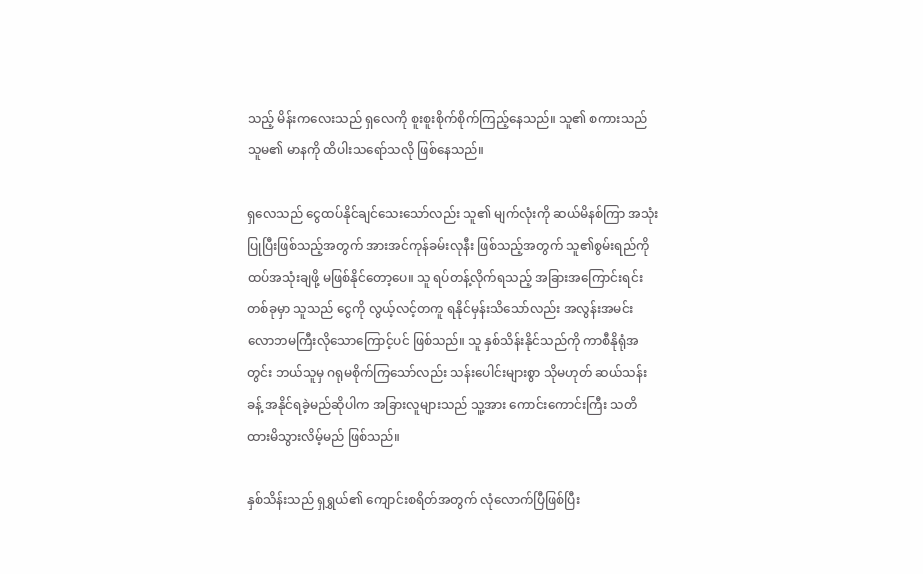သည့် မိန်းကလေးသည် ရှလေကို စူးစူးစိုက်စိုက်ကြည့်နေသည်။ သူ၏ စကားသည် သူမ၏ မာနကို ထိပါးသရော်သလို ဖြစ်နေသည်။

ရှလေသည် ငွေထပ်နိုင်ချင်သေးသော်လည်း သူ၏ မျက်လုံးကို ဆယ်မိနစ်ကြာ အသုံးပြုပြီးဖြစ်သည့်အတွက် အားအင်ကုန်ခမ်းလုနီး ဖြစ်သည့်အတွက် သူ၏စွမ်းရည်ကို ထပ်အသုံးချဖို့ မဖြစ်နိုင်တော့ပေ။ သူ ရပ်တန့်လိုက်ရသည့် အခြားအကြောင်းရင်းတစ်ခုမှာ သူသည် ငွေကို လွယ့်လင့်တကူ ရနိုင်မှန်းသိသော်လည်း အလွန်းအမင်းလောဘမကြီးလိုသောကြောင့်ပင် ဖြစ်သည်။ သူ နှစ်သိန်းနိုင်သည်ကို ကာစီနိုရုံအတွင်း ဘယ်သူမှ ဂရုမစိုက်ကြသော်လည်း သန်းပေါင်းများစွာ သိုမဟုတ် ဆယ်သန်းခန့် အနိုင်ရခဲ့မည်ဆိုပါက အခြားလူများသည် သူ့အား ကောင်းကောင်းကြီး သတိထားမိသွားလိမ့်မည် ဖြစ်သည်။

နှစ်သိန်းသည် ရှရွှယ်၏ ကျောင်းစရိတ်အတွက် လုံလောက်ပြီဖြစ်ပြီး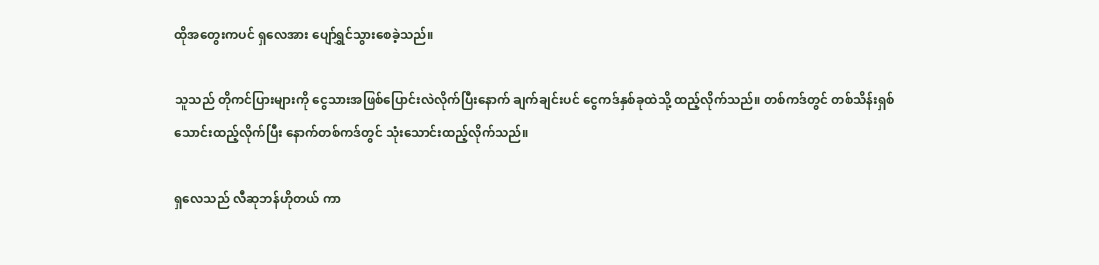ထိုအတွေးကပင် ရှလေအား ပျော်ရွှင်သွားစေခဲ့သည်။

သူသည် တိုကင်ပြားများကို ငွေသားအဖြစ်ပြောင်းလဲလိုက်ပြီးနောက် ချက်ချင်းပင် ငွေကဒ်နှစ်ခုထဲသို့ ထည့်လိုက်သည်။ တစ်ကဒ်တွင် တစ်သိန်းရှစ်သောင်းထည့်လိုက်ပြီး နောက်တစ်ကဒ်တွင် သုံးသောင်းထည့်လိုက်သည်။

ရှလေသည် လီဆုဘန်ဟိုတယ် ကာ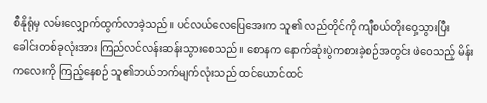စီနိုရုံမှ လမ်းလျှောက်ထွက်လာခဲ့သည်။ ပင်လယ်လေပြေအေးက သူ၏ လည်တိုင်ကို ကျီစယ်တိုးဝှေ့သွားပြီး ခေါင်းတစ်ခုလုံးအား ကြည်လင်လန်းဆန်းသွားစေသည်။ စောနက နောက်ဆုံးပွဲကစားခဲ့စဉ်အတွင်း ဖဲဝေသည့် မိန်းကလေးကို ကြည့်နေစဉ် သူ၏ဘယ်ဘက်မျက်လုံးသည် ထင်ယောင်ထင်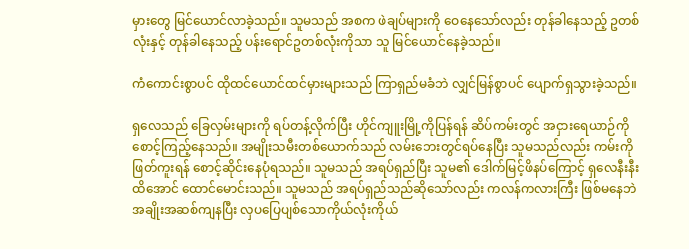မှားတွေ မြင်ယောင်လာခဲ့သည်။ သူမသည် အစက ဖဲချပ်များကို ဝေနေသော်လည်း တုန်ခါနေသည့် ဥတစ်လုံးနှင့် တုန်ခါနေသည့် ပန်းရောင်ဥတစ်လုံးကိုသာ သူ မြင်ယောင်နေခဲ့သည်။

ကံကောင်းစွာပင် ထိုထင်ယောင်ထင်မှားများသည် ကြာရှည်မခံဘဲ လျှင်မြန်စွာပင် ပျောက်ရှသွားခဲ့သည်။

ရှလေသည် ခြေလှမ်းများကို ရပ်တန့်လိုက်ပြီး ဟိုင်ကျူးမြို့ကိုပြန်ရန် ဆိပ်ကမ်းတွင် အငှားရေယာဉ်ကို စောင့်ကြည့်နေသည်။ အမျိုးသမီးတစ်ယောက်သည် လမ်းဘေးတွင်ရပ်နေပြီး သူမသည်လည်း ကမ်းကို ဖြတ်ကူးရန် စောင့်ဆိုင်းနေပုံရသည်။ သူမသည် အရပ်ရှည်ပြီး သူမ၏ ဒေါက်မြင့်ဖိနပ်ကြောင့် ရှလေနီးနီးထိအောင် ထောင်မောင်းသည်။ သူမသည် အရပ်ရှည်သည်ဆိုသော်လည်း ကလန်ကလားကြီး ဖြစ်မနေဘဲ အချိုးအဆစ်ကျနပြီး လှပပြေပျစ်သောကိုယ်လုံးကိုယ်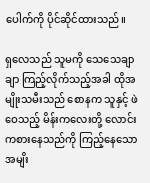ပေါက်ကို ပိုင်ဆိုင်ထားသည်။

ရှလေသည် သူမကို သေသေချာချာ ကြည့်လိုက်သည့်အခါ ထိုအမျိုးသမီးသည် စောနက သူနှင့် ဖဲဝေသည့် မိန်းကလေးတို့ လောင်းကစားနေသည်ကို ကြည့်နေသော အမျိး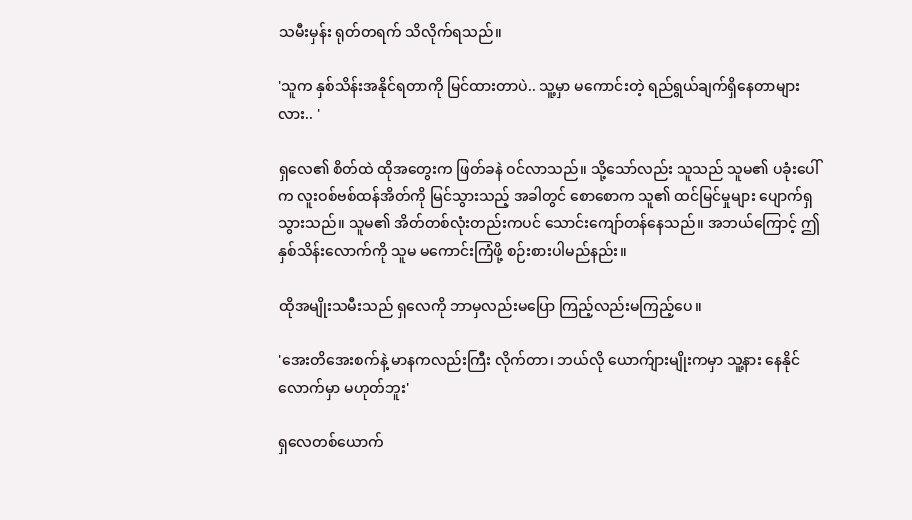သမီးမှန်း ရုတ်တရက် သိလိုက်ရသည်။

'သူက နှစ်သိန်းအနိုင်ရတာကို မြင်ထားတာပဲ.. သူ့မှာ မကောင်းတဲ့ ရည်ရွယ်ချက်ရှိနေတာများလား.. '

ရှလေ၏ စိတ်ထဲ ထိုအတွေးက ဖြတ်ခနဲ ဝင်လာသည်။ သို့သော်လည်း သူသည် သူမ၏ ပခုံးပေါ်က လူးဝစ်ဗစ်ထန်အိတ်ကို မြင်သွားသည့် အခါတွင် စောစောက သူ၏ ထင်မြင်မှုများ ပျောက်ရှသွားသည်။ သူမ၏ အိတ်တစ်လုံးတည်းကပင် သောင်းကျော်တန်နေသည်။ အဘယ်ကြောင့် ဤနှစ်သိန်းလောက်ကို သူမ မကောင်းကြံဖို့ စဉ်းစားပါမည်နည်း။

ထိုအမျိုးသမီးသည် ရှလေကို ဘာမှလည်းမပြော ကြည့်လည်းမကြည့်ပေ။

'အေးတိအေးစက်နဲ့ မာနကလည်းကြီး လိုက်တာ၊ ဘယ်လို ယောက်ျားမျိုးကမှာ သူ့နား နေနိုင်လောက်မှာ မဟုတ်ဘူး'

ရှလေတစ်ယောက်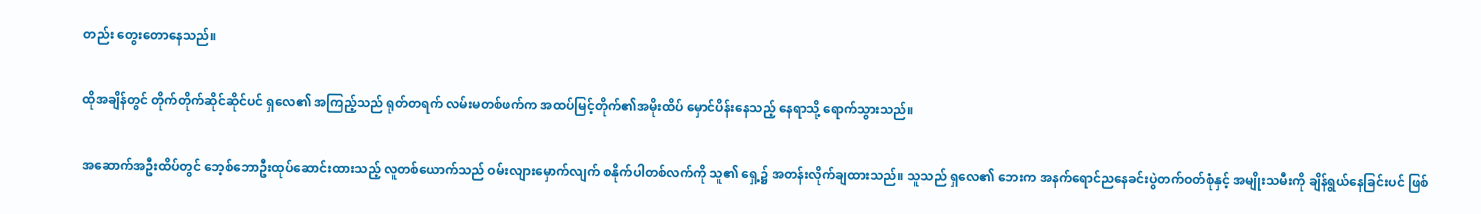တည်း တွေးတောနေသည်။

ထိုအချိန်တွင် တိုက်တိုက်ဆိုင်ဆိုင်ပင် ရှလေ၏ အကြည့်သည် ရုတ်တရက် လမ်းမတစ်ဖက်က အထပ်မြင့်တိုက်၏အမိုးထိပ် မှောင်ပိန်းနေသည့် နေရာသို့ ရောက်သွားသည်။

အဆောက်အဦးထိပ်တွင် ဘေ့စ်ဘောဦးထုပ်ဆောင်းထားသည့် လူတစ်ယောက်သည် ဝမ်းလျားမှောက်လျက် စနိုက်ပါတစ်လက်ကို သူ၏ ရှေ့၌ အတန်းလိုက်ချထားသည်။ သူသည် ရှလေ၏ ဘေးက အနက်ရောင်ညနေခင်းပွဲတက်ဝတ်စုံနှင့် အမျိုးသမီးကို ချိန်ရွယ်နေခြင်းပင် ဖြစ်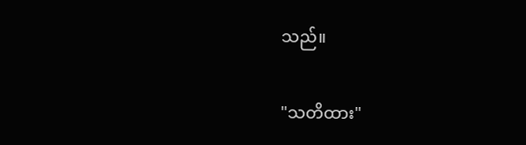သည်။

"သတိထား"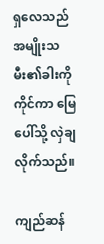ရှလေသည် အမျိုးသမီး၏ခါးကို ကိုင်ကာ မြေပေါ်သို့ လှဲချလိုက်သည်။

ကျည်ဆန်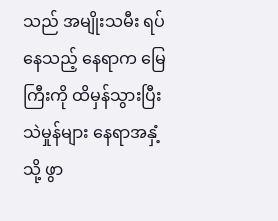သည် အမျိုးသမီး ရပ်နေသည့် နေရာက မြေကြီးကို ထိမှန်သွားပြီး သဲမှုန်များ နေရာအနှံ့သို့ ဖွာ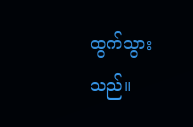ထွက်သွားသည်။